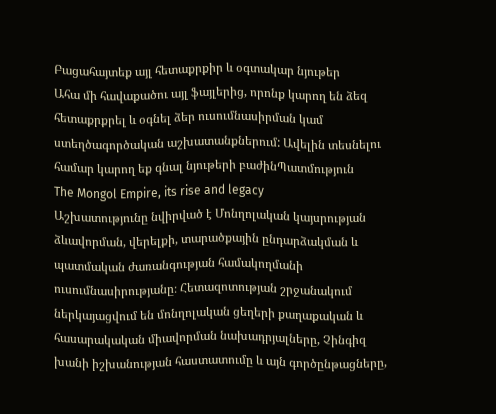Բացահայտեք այլ հետաքրքիր և օգտակար նյութեր
Ահա մի հավաքածու այլ ֆայլերից, որոնք կարող են ձեզ հետաքրքրել և օգնել ձեր ուսումնասիրման կամ ստեղծագործական աշխատանքներում: Ավելին տեսնելու համար կարող եք գնալ նյութերի բաժինՊատմություն
The Mongol Empire, its rise and legacy
Աշխատությունը նվիրված է Մոնղոլական կայսրության ձևավորման, վերելքի, տարածքային ընդարձակման և պատմական ժառանգության համակողմանի ուսումնասիրությանը։ Հետազոտության շրջանակում ներկայացվում են մոնղոլական ցեղերի քաղաքական և հասարակական միավորման նախադրյալները, Չինգիզ խանի իշխանության հաստատումը և այն գործընթացները,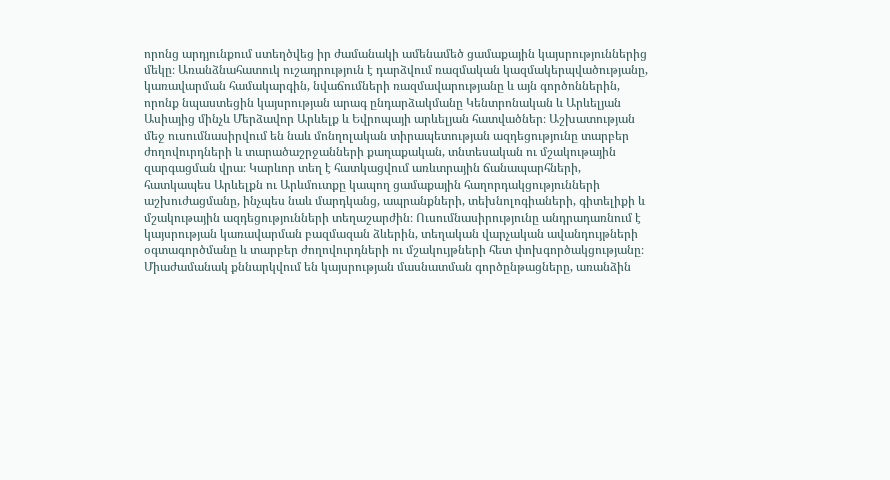որոնց արդյունքում ստեղծվեց իր ժամանակի ամենամեծ ցամաքային կայսրություններից մեկը։ Առանձնահատուկ ուշադրություն է դարձվում ռազմական կազմակերպվածությանը, կառավարման համակարգին, նվաճումների ռազմավարությանը և այն գործոններին, որոնք նպաստեցին կայսրության արագ ընդարձակմանը Կենտրոնական և Արևելյան Ասիայից մինչև Մերձավոր Արևելք և Եվրոպայի արևելյան հատվածներ։ Աշխատության մեջ ուսումնասիրվում են նաև մոնղոլական տիրապետության ազդեցությունը տարբեր ժողովուրդների և տարածաշրջանների քաղաքական, տնտեսական ու մշակութային զարգացման վրա։ Կարևոր տեղ է հատկացվում առևտրային ճանապարհների, հատկապես Արևելքն ու Արևմուտքը կապող ցամաքային հաղորդակցությունների աշխուժացմանը, ինչպես նաև մարդկանց, ապրանքների, տեխնոլոգիաների, գիտելիքի և մշակութային ազդեցությունների տեղաշարժին։ Ուսումնասիրությունը անդրադառնում է կայսրության կառավարման բազմազան ձևերին, տեղական վարչական ավանդույթների օգտագործմանը և տարբեր ժողովուրդների ու մշակույթների հետ փոխգործակցությանը։ Միաժամանակ քննարկվում են կայսրության մասնատման գործընթացները, առանձին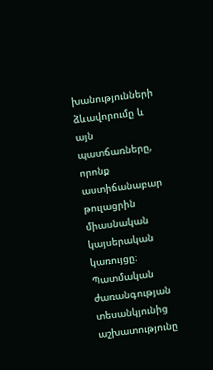խանությունների ձևավորումը և այն պատճառները, որոնք աստիճանաբար թուլացրին միասնական կայսերական կառույցը։ Պատմական ժառանգության տեսանկյունից աշխատությունը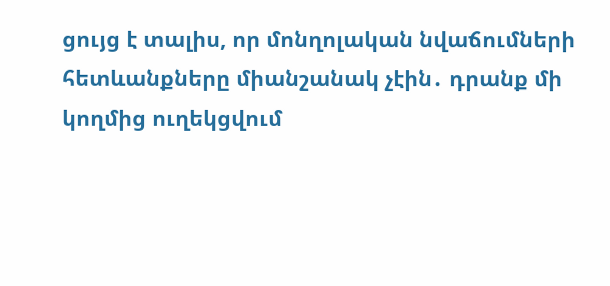ցույց է տալիս, որ մոնղոլական նվաճումների հետևանքները միանշանակ չէին․ դրանք մի կողմից ուղեկցվում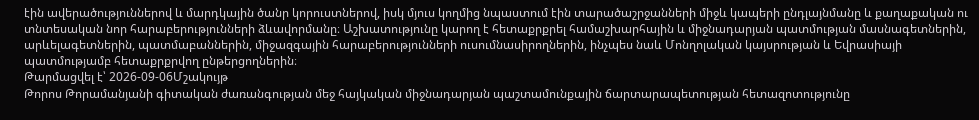էին ավերածություններով և մարդկային ծանր կորուստներով, իսկ մյուս կողմից նպաստում էին տարածաշրջանների միջև կապերի ընդլայնմանը և քաղաքական ու տնտեսական նոր հարաբերությունների ձևավորմանը։ Աշխատությունը կարող է հետաքրքրել համաշխարհային և միջնադարյան պատմության մասնագետներին, արևելագետներին, պատմաբաններին, միջազգային հարաբերությունների ուսումնասիրողներին, ինչպես նաև Մոնղոլական կայսրության և Եվրասիայի պատմությամբ հետաքրքրվող ընթերցողներին։
Թարմացվել է՝ 2026-09-06Մշակույթ
Թորոս Թորամանյանի գիտական ժառանգության մեջ հայկական միջնադարյան պաշտամունքային ճարտարապետության հետազոտությունը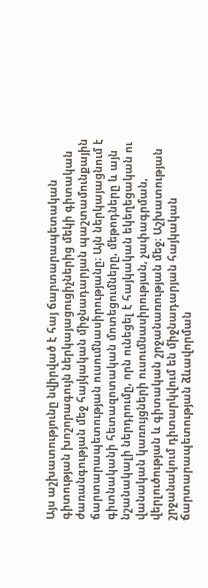Այս աշխատությունը նվիրված է հայ ճարտարապետական գիտության խոշորագույն ներկայացուցիչներից մեկի գիտական ժառանգության մեջ հայկական միջնադարյան պաշտամունքային ճարտարապետության ուսումնասիրությանը։ Այն ներկայացնում է գիտնականի հետազոտական մոտեցումները, մեթոդները և այն նշանակալի ներդրումը, որն ունեցել է հայկական եկեղեցական ու վանական կառույցների ուսումնասիրության, չափագրման, վերլուծության և գիտական շրջանառության մեջ։ Աշխատության շրջանակում դիտարկվում են միջնադարյան հայկական ճարտարապետության ձևավորման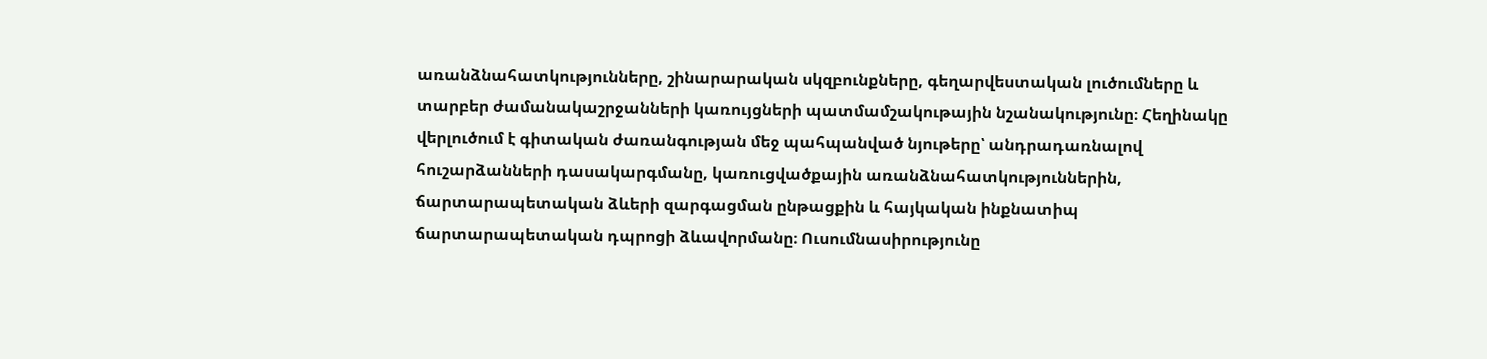առանձնահատկությունները, շինարարական սկզբունքները, գեղարվեստական լուծումները և տարբեր ժամանակաշրջանների կառույցների պատմամշակութային նշանակությունը։ Հեղինակը վերլուծում է գիտական ժառանգության մեջ պահպանված նյութերը՝ անդրադառնալով հուշարձանների դասակարգմանը, կառուցվածքային առանձնահատկություններին, ճարտարապետական ձևերի զարգացման ընթացքին և հայկական ինքնատիպ ճարտարապետական դպրոցի ձևավորմանը։ Ուսումնասիրությունը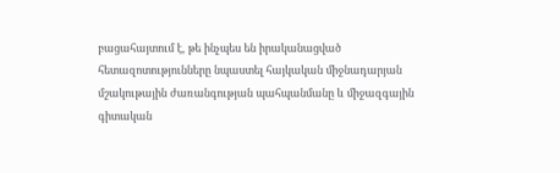բացահայտում է, թե ինչպես են իրականացված հետազոտությունները նպաստել հայկական միջնադարյան մշակութային ժառանգության պահպանմանը և միջազգային գիտական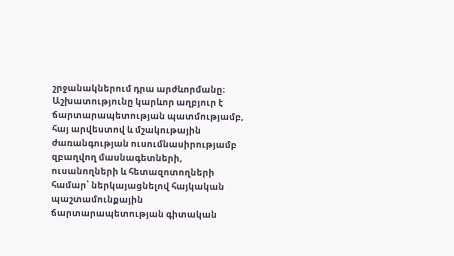շրջանակներում դրա արժևորմանը։ Աշխատությունը կարևոր աղբյուր է ճարտարապետության պատմությամբ, հայ արվեստով և մշակութային ժառանգության ուսումնասիրությամբ զբաղվող մասնագետների, ուսանողների և հետազոտողների համար՝ ներկայացնելով հայկական պաշտամունքային ճարտարապետության գիտական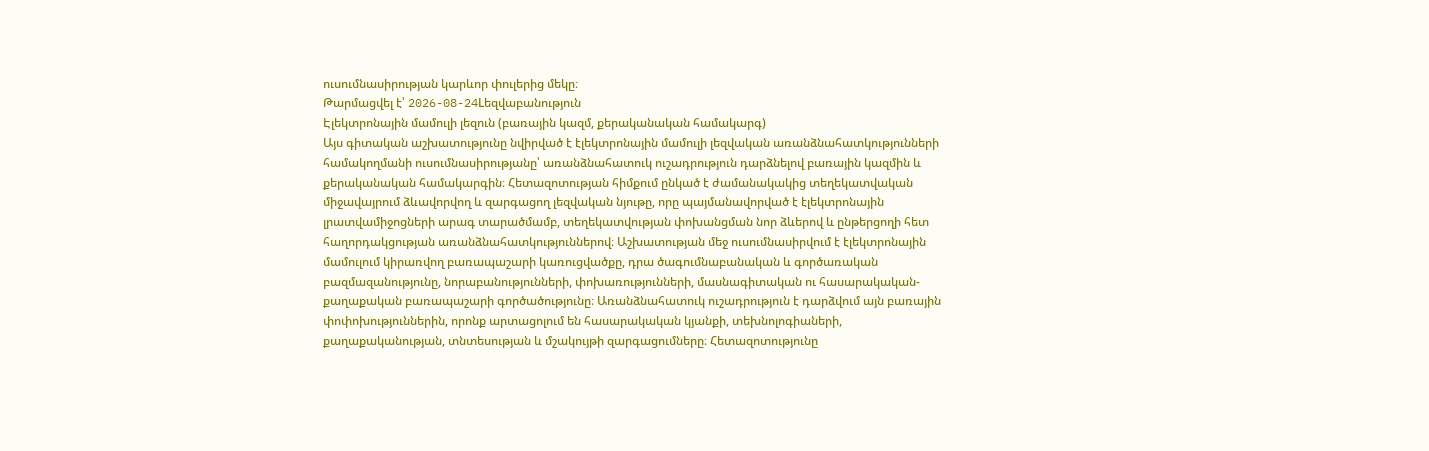ուսումնասիրության կարևոր փուլերից մեկը։
Թարմացվել է՝ 2026-08-24Lեզվաբանություն
Էլեկտրոնային մամուլի լեզուն (բառային կազմ, քերականական համակարգ)
Այս գիտական աշխատությունը նվիրված է էլեկտրոնային մամուլի լեզվական առանձնահատկությունների համակողմանի ուսումնասիրությանը՝ առանձնահատուկ ուշադրություն դարձնելով բառային կազմին և քերականական համակարգին։ Հետազոտության հիմքում ընկած է ժամանակակից տեղեկատվական միջավայրում ձևավորվող և զարգացող լեզվական նյութը, որը պայմանավորված է էլեկտրոնային լրատվամիջոցների արագ տարածմամբ, տեղեկատվության փոխանցման նոր ձևերով և ընթերցողի հետ հաղորդակցության առանձնահատկություններով։ Աշխատության մեջ ուսումնասիրվում է էլեկտրոնային մամուլում կիրառվող բառապաշարի կառուցվածքը, դրա ծագումնաբանական և գործառական բազմազանությունը, նորաբանությունների, փոխառությունների, մասնագիտական ու հասարակական-քաղաքական բառապաշարի գործածությունը։ Առանձնահատուկ ուշադրություն է դարձվում այն բառային փոփոխություններին, որոնք արտացոլում են հասարակական կյանքի, տեխնոլոգիաների, քաղաքականության, տնտեսության և մշակույթի զարգացումները։ Հետազոտությունը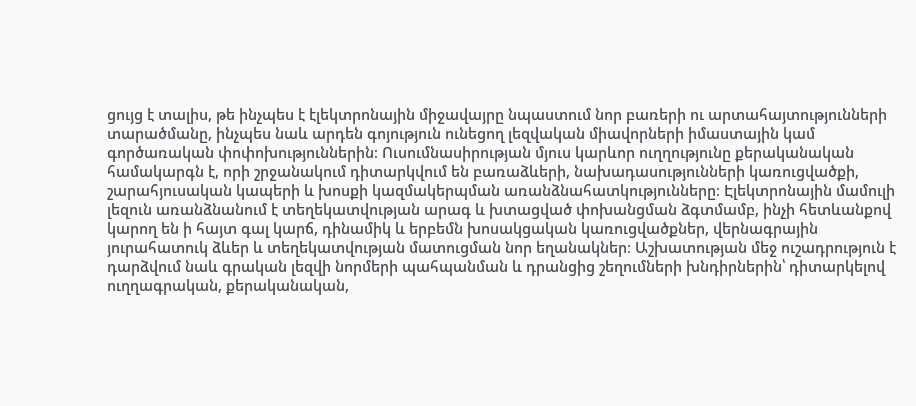ցույց է տալիս, թե ինչպես է էլեկտրոնային միջավայրը նպաստում նոր բառերի ու արտահայտությունների տարածմանը, ինչպես նաև արդեն գոյություն ունեցող լեզվական միավորների իմաստային կամ գործառական փոփոխություններին։ Ուսումնասիրության մյուս կարևոր ուղղությունը քերականական համակարգն է, որի շրջանակում դիտարկվում են բառաձևերի, նախադասությունների կառուցվածքի, շարահյուսական կապերի և խոսքի կազմակերպման առանձնահատկությունները։ Էլեկտրոնային մամուլի լեզուն առանձնանում է տեղեկատվության արագ և խտացված փոխանցման ձգտմամբ, ինչի հետևանքով կարող են ի հայտ գալ կարճ, դինամիկ և երբեմն խոսակցական կառուցվածքներ, վերնագրային յուրահատուկ ձևեր և տեղեկատվության մատուցման նոր եղանակներ։ Աշխատության մեջ ուշադրություն է դարձվում նաև գրական լեզվի նորմերի պահպանման և դրանցից շեղումների խնդիրներին՝ դիտարկելով ուղղագրական, քերականական,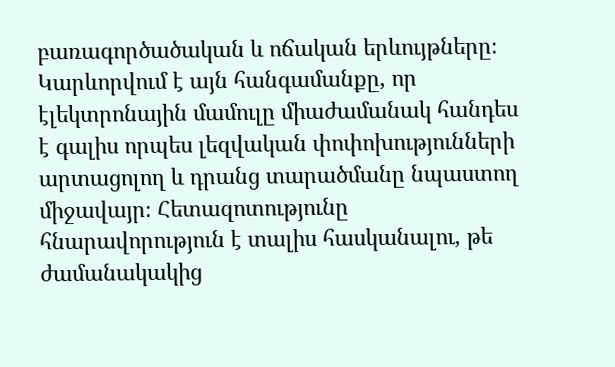բառագործածական և ոճական երևույթները։ Կարևորվում է այն հանգամանքը, որ էլեկտրոնային մամուլը միաժամանակ հանդես է գալիս որպես լեզվական փոփոխությունների արտացոլող և դրանց տարածմանը նպաստող միջավայր։ Հետազոտությունը հնարավորություն է տալիս հասկանալու, թե ժամանակակից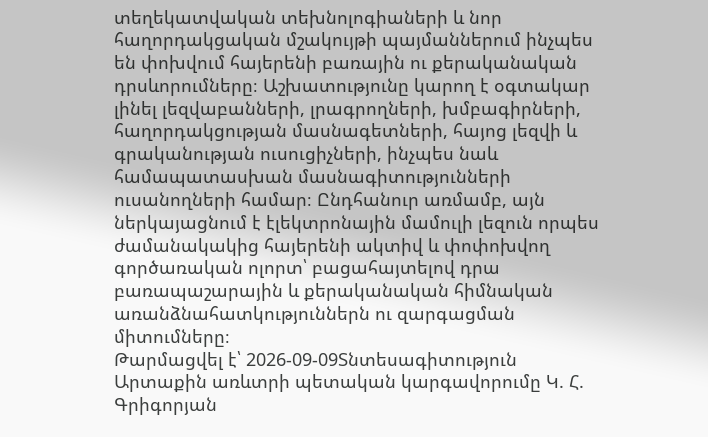տեղեկատվական տեխնոլոգիաների և նոր հաղորդակցական մշակույթի պայմաններում ինչպես են փոխվում հայերենի բառային ու քերականական դրսևորումները։ Աշխատությունը կարող է օգտակար լինել լեզվաբանների, լրագրողների, խմբագիրների, հաղորդակցության մասնագետների, հայոց լեզվի և գրականության ուսուցիչների, ինչպես նաև համապատասխան մասնագիտությունների ուսանողների համար։ Ընդհանուր առմամբ, այն ներկայացնում է էլեկտրոնային մամուլի լեզուն որպես ժամանակակից հայերենի ակտիվ և փոփոխվող գործառական ոլորտ՝ բացահայտելով դրա բառապաշարային և քերականական հիմնական առանձնահատկություններն ու զարգացման միտումները։
Թարմացվել է՝ 2026-09-09Տնտեսագիտություն
Արտաքին առևտրի պետական կարգավորումը Կ. Հ. Գրիգորյան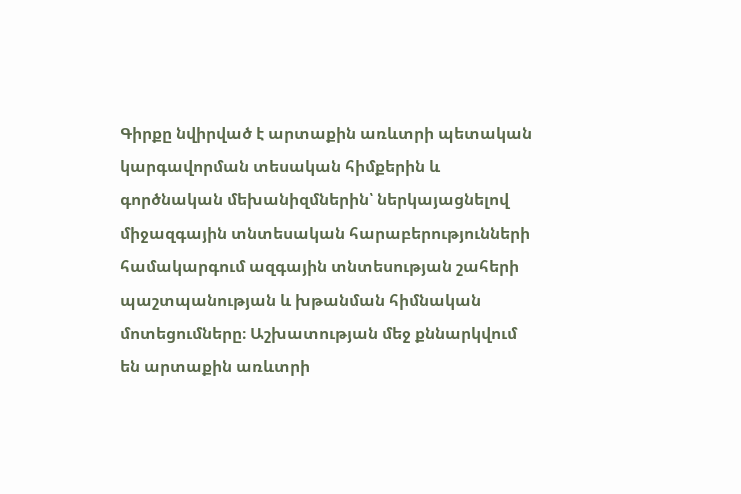Գիրքը նվիրված է արտաքին առևտրի պետական կարգավորման տեսական հիմքերին և գործնական մեխանիզմներին՝ ներկայացնելով միջազգային տնտեսական հարաբերությունների համակարգում ազգային տնտեսության շահերի պաշտպանության և խթանման հիմնական մոտեցումները։ Աշխատության մեջ քննարկվում են արտաքին առևտրի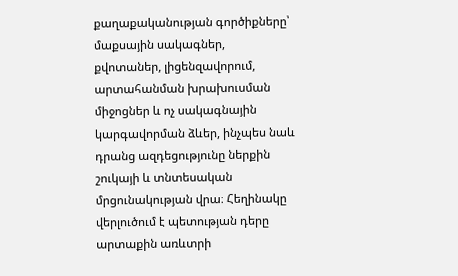քաղաքականության գործիքները՝ մաքսային սակագներ, քվոտաներ, լիցենզավորում, արտահանման խրախուսման միջոցներ և ոչ սակագնային կարգավորման ձևեր, ինչպես նաև դրանց ազդեցությունը ներքին շուկայի և տնտեսական մրցունակության վրա։ Հեղինակը վերլուծում է պետության դերը արտաքին առևտրի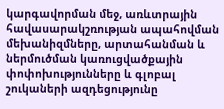կարգավորման մեջ, առևտրային հավասարակշռության ապահովման մեխանիզմները, արտահանման և ներմուծման կառուցվածքային փոփոխությունները և գլոբալ շուկաների ազդեցությունը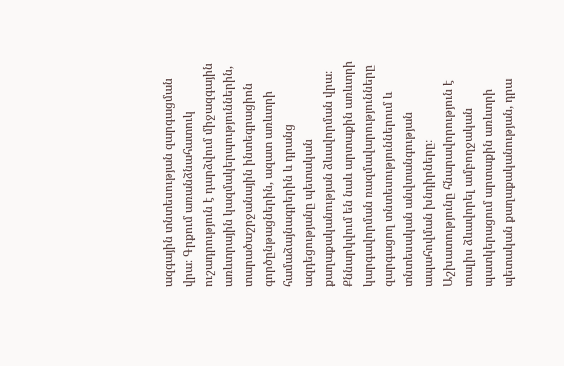ազգային տնտեսության զարգացման վրա։ Գրքում առանձնահատուկ ուշադրություն է դարձվում միջազգային առևտրային կազմակերպություններին, տարածաշրջանային ինտեգրացիոն գործընթացներին, ազատ առևտրի համաձայնագրերին և դրանց ազդեցությանը պետական քաղաքականության ձևավորման վրա։ Քննարկվում են նաև արտաքին առևտրի կարգավորման ռազմավարությունները զարգացող տնտեսություններում և տնտեսական անվտանգության ապահովման խնդիրները։ Աշխատությունը հնարավորություն է տալիս ձևավորել ամբողջական պատկերացում արտաքին առևտրի պետական քաղաքականության, դրա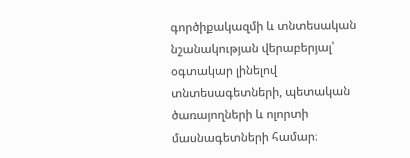գործիքակազմի և տնտեսական նշանակության վերաբերյալ՝ օգտակար լինելով տնտեսագետների, պետական ծառայողների և ոլորտի մասնագետների համար։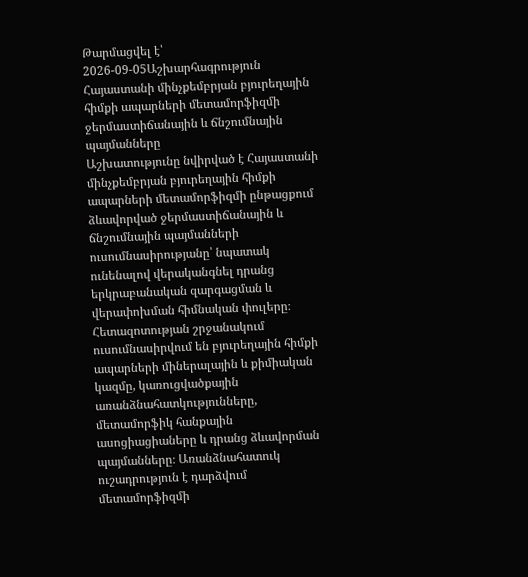Թարմացվել է՝ 2026-09-05Աշխարհագրություն
Հայաստանի մինչքեմբրյան բյուրեղային հիմքի ապարների մետամորֆիզմի ջերմաստիճանային և ճնշումնային պայմանները
Աշխատությունը նվիրված է Հայաստանի մինչքեմբրյան բյուրեղային հիմքի ապարների մետամորֆիզմի ընթացքում ձևավորված ջերմաստիճանային և ճնշումնային պայմանների ուսումնասիրությանը՝ նպատակ ունենալով վերականգնել դրանց երկրաբանական զարգացման և վերափոխման հիմնական փուլերը։ Հետազոտության շրջանակում ուսումնասիրվում են բյուրեղային հիմքի ապարների միներալային և քիմիական կազմը, կառուցվածքային առանձնահատկությունները, մետամորֆիկ հանքային ասոցիացիաները և դրանց ձևավորման պայմանները։ Առանձնահատուկ ուշադրություն է դարձվում մետամորֆիզմի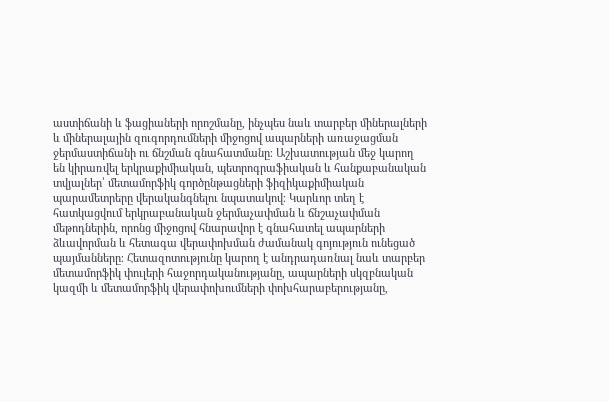աստիճանի և ֆացիաների որոշմանը, ինչպես նաև տարբեր միներալների և միներալային զուգորդումների միջոցով ապարների առաջացման ջերմաստիճանի ու ճնշման գնահատմանը։ Աշխատության մեջ կարող են կիրառվել երկրաքիմիական, պետրոգրաֆիական և հանքաբանական տվյալներ՝ մետամորֆիկ գործընթացների ֆիզիկաքիմիական պարամետրերը վերականգնելու նպատակով։ Կարևոր տեղ է հատկացվում երկրաբանական ջերմաչափման և ճնշաչափման մեթոդներին, որոնց միջոցով հնարավոր է գնահատել ապարների ձևավորման և հետագա վերափոխման ժամանակ գոյություն ունեցած պայմանները։ Հետազոտությունը կարող է անդրադառնալ նաև տարբեր մետամորֆիկ փուլերի հաջորդականությանը, ապարների սկզբնական կազմի և մետամորֆիկ վերափոխումների փոխհարաբերությանը,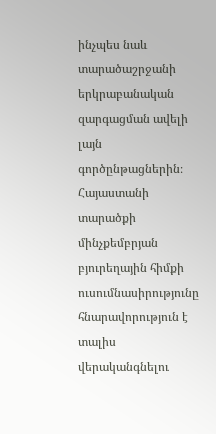ինչպես նաև տարածաշրջանի երկրաբանական զարգացման ավելի լայն գործընթացներին։ Հայաստանի տարածքի մինչքեմբրյան բյուրեղային հիմքի ուսումնասիրությունը հնարավորություն է տալիս վերականգնելու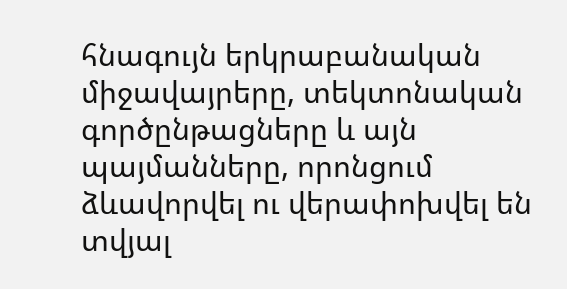հնագույն երկրաբանական միջավայրերը, տեկտոնական գործընթացները և այն պայմանները, որոնցում ձևավորվել ու վերափոխվել են տվյալ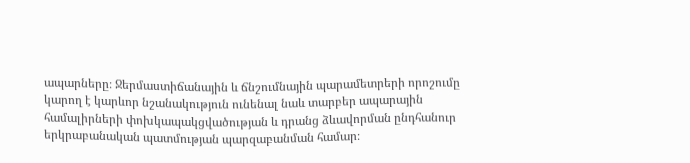ապարները։ Ջերմաստիճանային և ճնշումնային պարամետրերի որոշումը կարող է կարևոր նշանակություն ունենալ նաև տարբեր ապարային համալիրների փոխկապակցվածության և դրանց ձևավորման ընդհանուր երկրաբանական պատմության պարզաբանման համար։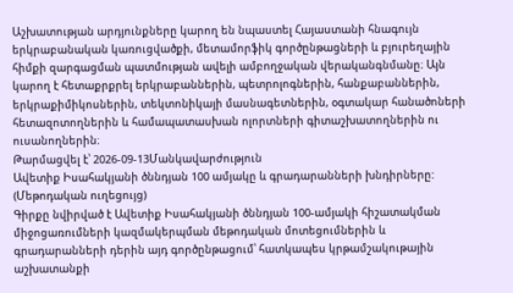Աշխատության արդյունքները կարող են նպաստել Հայաստանի հնագույն երկրաբանական կառուցվածքի, մետամորֆիկ գործընթացների և բյուրեղային հիմքի զարգացման պատմության ավելի ամբողջական վերականգնմանը։ Այն կարող է հետաքրքրել երկրաբաններին, պետրոլոգներին, հանքաբաններին, երկրաքիմիկոսներին, տեկտոնիկայի մասնագետներին, օգտակար հանածոների հետազոտողներին և համապատասխան ոլորտների գիտաշխատողներին ու ուսանողներին։
Թարմացվել է՝ 2026-09-13Մանկավարժություն
Ավետիք Իսահակյանի ծննդյան 100 ամյակը և գրադարանների խնդիրները: (Մեթոդական ուղեցույց)
Գիրքը նվիրված է Ավետիք Իսահակյանի ծննդյան 100-ամյակի հիշատակման միջոցառումների կազմակերպման մեթոդական մոտեցումներին և գրադարանների դերին այդ գործընթացում՝ հատկապես կրթամշակութային աշխատանքի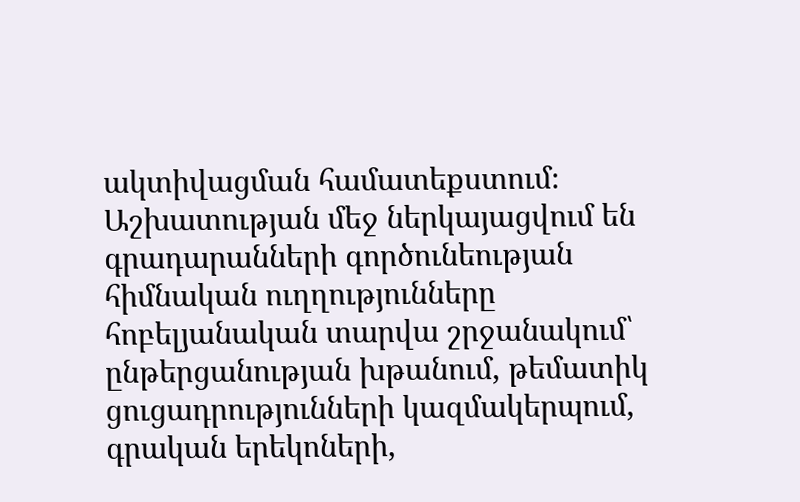ակտիվացման համատեքստում։ Աշխատության մեջ ներկայացվում են գրադարանների գործունեության հիմնական ուղղությունները հոբելյանական տարվա շրջանակում՝ ընթերցանության խթանում, թեմատիկ ցուցադրությունների կազմակերպում, գրական երեկոների,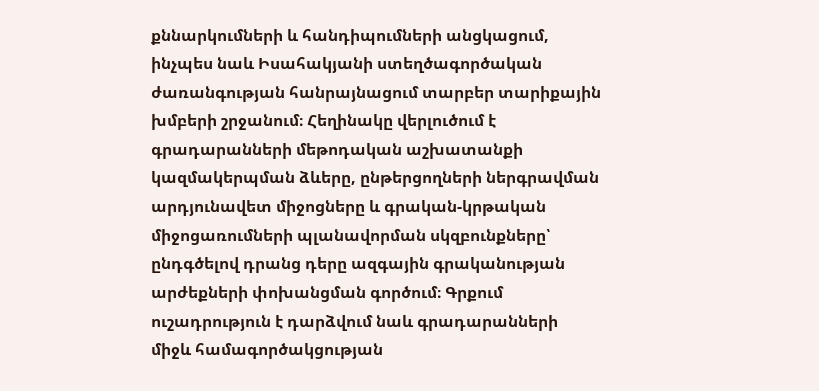քննարկումների և հանդիպումների անցկացում, ինչպես նաև Իսահակյանի ստեղծագործական ժառանգության հանրայնացում տարբեր տարիքային խմբերի շրջանում։ Հեղինակը վերլուծում է գրադարանների մեթոդական աշխատանքի կազմակերպման ձևերը, ընթերցողների ներգրավման արդյունավետ միջոցները և գրական-կրթական միջոցառումների պլանավորման սկզբունքները՝ ընդգծելով դրանց դերը ազգային գրականության արժեքների փոխանցման գործում։ Գրքում ուշադրություն է դարձվում նաև գրադարանների միջև համագործակցության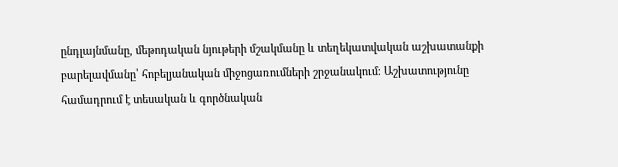ընդլայնմանը, մեթոդական նյութերի մշակմանը և տեղեկատվական աշխատանքի բարելավմանը՝ հոբելյանական միջոցառումների շրջանակում։ Աշխատությունը համադրում է տեսական և գործնական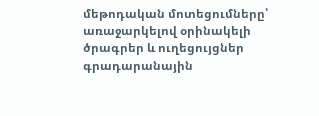մեթոդական մոտեցումները՝ առաջարկելով օրինակելի ծրագրեր և ուղեցույցներ գրադարանային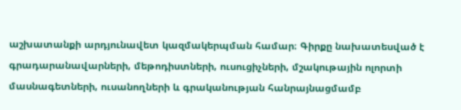աշխատանքի արդյունավետ կազմակերպման համար։ Գիրքը նախատեսված է գրադարանավարների, մեթոդիստների, ուսուցիչների, մշակութային ոլորտի մասնագետների, ուսանողների և գրականության հանրայնացմամբ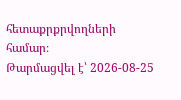հետաքրքրվողների համար։
Թարմացվել է՝ 2026-08-25